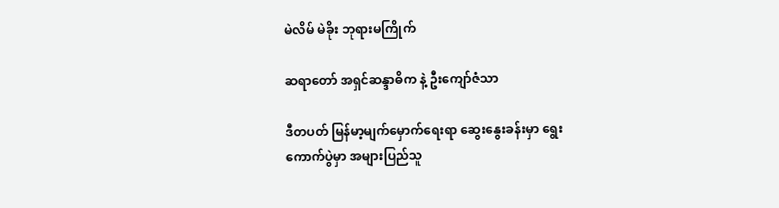မဲလိမ် မဲခိုး ဘုရားမကြိုက်

ဆရာတော် အရှင်ဆန္ဒာဓိက နဲ့ ဦးကျော်ဇံသာ

ဒီတပတ် မြန်မာ့မျက်မှောက်ရေးရာ ဆွေးနွေးခန်းမှာ ရွေးကောက်ပွဲမှာ အများပြည်သူ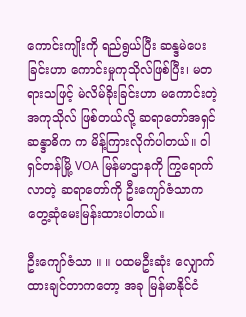ကောင်းကျိုးကို ရည်ရွယ်ပြီး ဆန္ဒမဲပေးခြင်းဟာ ကောင်းမှုကုသိုလ်ဖြစ်ပြီး၊ မတရားသဖြင့် မဲလိမ်ခိုးခြင်းဟာ မကောင်းတဲ့ အကုသိုလ် ဖြစ်တယ်လို့ ဆရာတော်အရှင်ဆန္ဒာဓိက က မိန့်ကြားလိုက်ပါတယ်။ ဝါရှင်တန်မြို့ VOA မြန်မာဌာနကို ကြွရောက်လာတဲ့ ဆရာတော်ကို ဦးကျော်ဇံသာက တွေ့ဆုံမေးမြန်းထားပါတယ်။

ဦးကျော်ဇံသာ ။ ။ ပထမဦးဆုံး လျှောက်ထားချင်တာကတော့ အခု မြန်မာနိုင်ငံ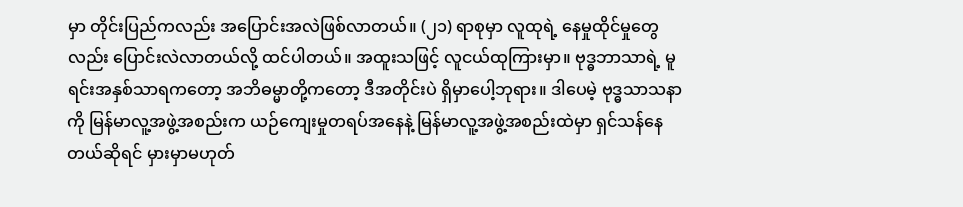မှာ တိုင်းပြည်ကလည်း အပြောင်းအလဲဖြစ်လာတယ်။ (၂၁) ရာစုမှာ လူထုရဲ့ နေမှုထိုင်မှုတွေလည်း ပြောင်းလဲလာတယ်လို့ ထင်ပါတယ်။ အထူးသဖြင့် လူငယ်ထုကြားမှာ။ ဗုဒ္ဓဘာသာရဲ့ မူရင်းအနှစ်သာရကတော့ အဘိဓမ္မာတို့ကတော့ ဒီအတိုင်းပဲ ရှိမှာပေါ့ဘုရား။ ဒါပေမဲ့ ဗုဒ္ဓသာသနာကို မြန်မာလူ့အဖွဲ့အစည်းက ယဉ်ကျေးမှုတရပ်အနေနဲ့ မြန်မာလူ့အဖွဲ့အစည်းထဲမှာ ရှင်သန်နေတယ်ဆိုရင် မှားမှာမဟုတ်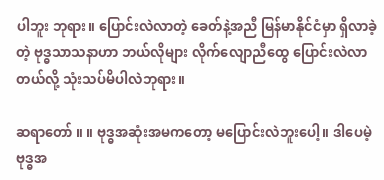ပါဘူး ဘုရား။ ပြောင်းလဲလာတဲ့ ခေတ်နဲ့အညီ မြန်မာနိုင်ငံမှာ ရှိလာခဲ့တဲ့ ဗုဒ္ဓသာသနာဟာ ဘယ်လိုများ လိုက်လျောညီထွေ ပြောင်းလဲလာတယ်လို့ သုံးသပ်မိပါလဲဘုရား။

ဆရာတော် ။ ။ ဗုဒ္ဓအဆုံးအမကတော့ မပြောင်းလဲဘူးပေါ့။ ဒါပေမဲ့ ဗုဒ္ဓအ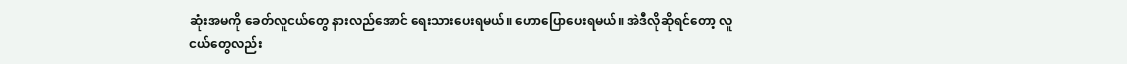ဆုံးအမကို ခေတ်လူငယ်တွေ နားလည်အောင် ရေးသားပေးရမယ်။ ဟောပြောပေးရမယ်။ အဲဒီလိုဆိုရင်တော့ လူငယ်တွေလည်း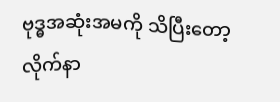ဗုဒ္ဓအဆုံးအမကို သိပြီးတော့ လိုက်နာ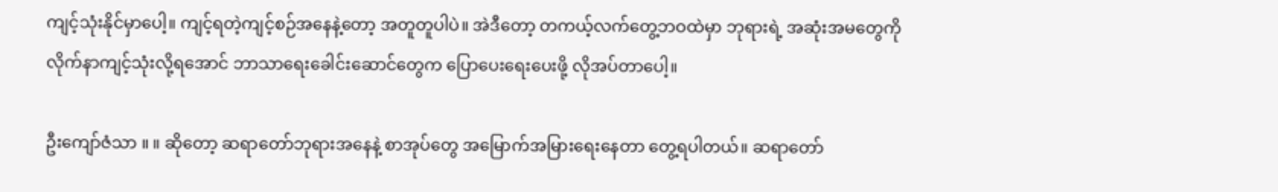ကျင့်သုံးနိုင်မှာပေါ့။ ကျင့်ရတဲ့ကျင့်စဉ်အနေနဲ့တော့ အတူတူပါပဲ။ အဲဒီတော့ တကယ့်လက်တွေ့ဘဝထဲမှာ ဘုရားရဲ့ အဆုံးအမတွေကို လိုက်နာကျင့်သုံးလို့ရအောင် ဘာသာရေးခေါင်းဆောင်တွေက ပြောပေးရေးပေးဖို့ လိုအပ်တာပေါ့။

ဦးကျော်ဇံသာ ။ ။ ဆိုတော့ ဆရာတော်ဘုရားအနေနဲ့ စာအုပ်တွေ အမြောက်အမြားရေးနေတာ တွေ့ရပါတယ်။ ဆရာတော်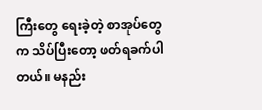ကြီးတွေ ရေးခဲ့တဲ့ စာအုပ်တွေက သိပ်ပြီးတော့ ဖတ်ရခက်ပါတယ်။ မနည်း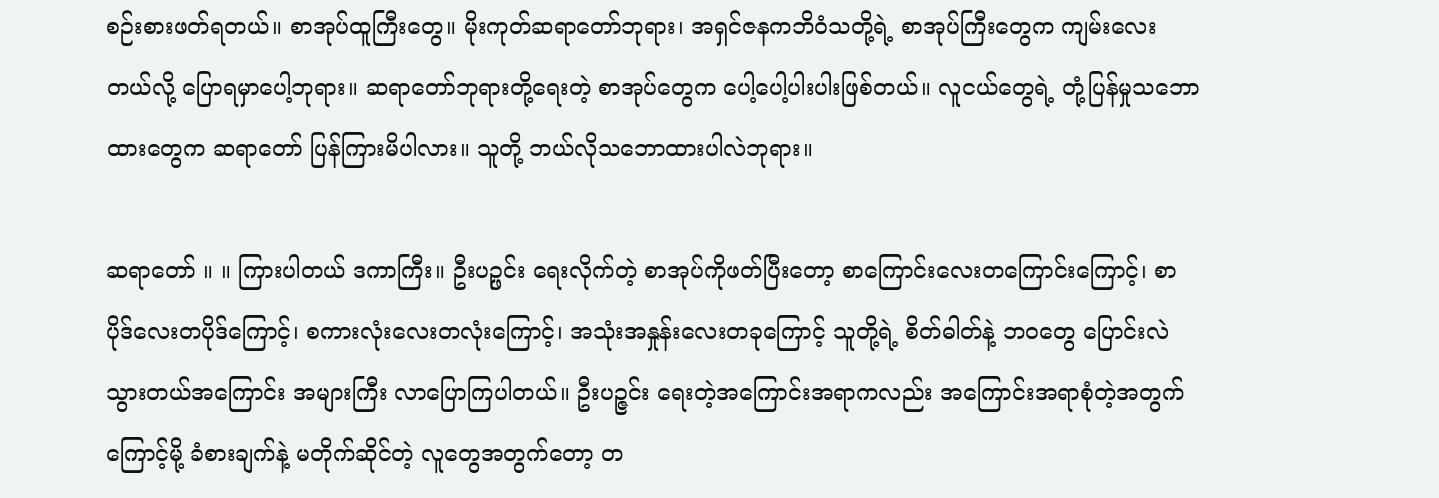စဉ်းစားဖတ်ရတယ်။ စာအုပ်ထူကြီးတွေ။ မိုးကုတ်ဆရာတော်ဘုရား၊ အရှင်ဇနကဘိဝံသတို့ရဲ့ စာအုပ်ကြီးတွေက ကျမ်းလေးတယ်လို့ ပြောရမှာပေါ့ဘုရား။ ဆရာတော်ဘုရားတို့ရေးတဲ့ စာအုပ်တွေက ပေါ့ပေါ့ပါးပါးဖြစ်တယ်။ လူငယ်တွေရဲ့ တုံ့ပြန်မှုသဘောထားတွေက ဆရာတော် ပြန်ကြားမိပါလား။ သူတို့ ဘယ်လိုသဘောထားပါလဲဘုရား။

ဆရာတော် ။ ။ ကြားပါတယ် ဒကာကြီး။ ဦးပဉ္ဖင်း ရေးလိုက်တဲ့ စာအုပ်ကိုဖတ်ပြီးတော့ စာကြောင်းလေးတကြောင်းကြောင့်၊ စာပိုဒ်လေးတပိုဒ်ကြောင့်၊ စကားလုံးလေးတလုံးကြောင့်၊ အသုံးအနှုန်းလေးတခုကြောင့် သူတို့ရဲ့ စိတ်ဓါတ်နဲ့ ဘဝတွေ ပြောင်းလဲသွားတယ်အကြောင်း အများကြီး လာပြောကြပါတယ်။ ဦးပဉ္ဇင်း ရေးတဲ့အကြောင်းအရာကလည်း အကြောင်းအရာစုံတဲ့အတွက်ကြောင့်မို့ ခံစားချက်နဲ့ မတိုက်ဆိုင်တဲ့ လူတွေအတွက်တော့ တ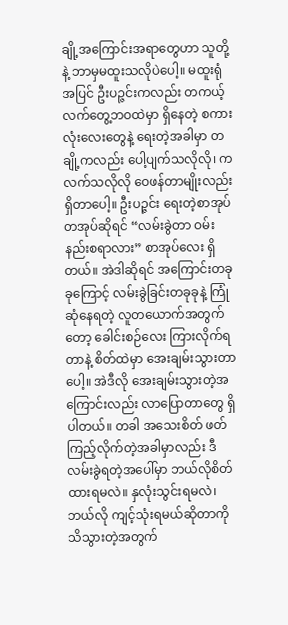ချို့အကြောင်းအရာတွေဟာ သူတို့နဲ့ ဘာမှမထူးသလိုပဲပေါ့။ မထူးရုံအပြင် ဦးပဉ္ဇင်းကလည်း တကယ့်လက်တွေ့ဘဝထဲမှာ ရှိနေတဲ့ စကားလုံးလေးတွေနဲ့ ရေးတဲ့အခါမှာ တချို့ကလည်း ပေါ့ပျက်သလိုလို၊ ကလက်သလိုလို ဝေဖန်တာမျိုးလည်း ရှိတာပေါ့။ ဦးပဉ္ဇင်း ရေးတဲ့စာအုပ်တအုပ်ဆိုရင် “လမ်းခွဲတာ ဝမ်းနည်းစရာလား” စာအုပ်လေး ရှိတယ်။ အဲဒါဆိုရင် အကြောင်းတခုခုကြောင့် လမ်းခွဲခြင်းတခုခုနဲ့ ကြုံဆုံနေရတဲ့ လူတယောက်အတွက်တော့ ခေါင်းစဉ်လေး ကြားလိုက်ရတာနဲ့ စိတ်ထဲမှာ အေးချမ်းသွားတာပေါ့။ အဲဒီလို အေးချမ်းသွားတဲ့အကြောင်းလည်း လာပြောတာတွေ ရှိပါတယ်။ တခါ အသေးစိတ် ဖတ်ကြည့်လိုက်တဲ့အခါမှာလည်း ဒီလမ်းခွဲရတဲ့အပေါ်မှာ ဘယ်လိုစိတ်ထားရမလဲ။ နှလုံးသွင်းရမလဲ၊ ဘယ်လို ကျင့်သုံးရမယ်ဆိုတာကို သိသွားတဲ့အတွက်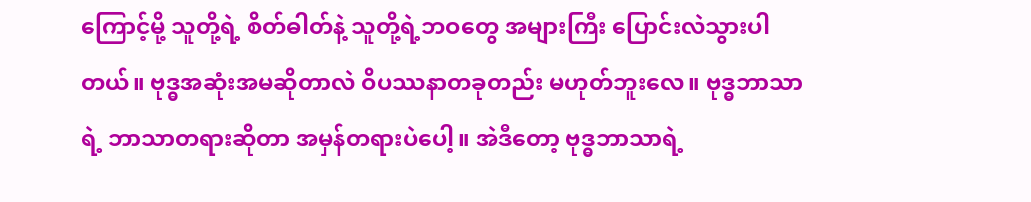ကြောင့်မို့ သူတို့ရဲ့ စိတ်ဓါတ်နဲ့ သူတို့ရဲ့ဘဝတွေ အများကြီး ပြောင်းလဲသွားပါတယ်။ ဗုဒ္ဓအဆုံးအမဆိုတာလဲ ဝိပဿနာတခုတည်း မဟုတ်ဘူးလေ။ ဗုဒ္ဓဘာသာရဲ့ ဘာသာတရားဆိုတာ အမှန်တရားပဲပေါ့။ အဲဒီတော့ ဗုဒ္ဓဘာသာရဲ့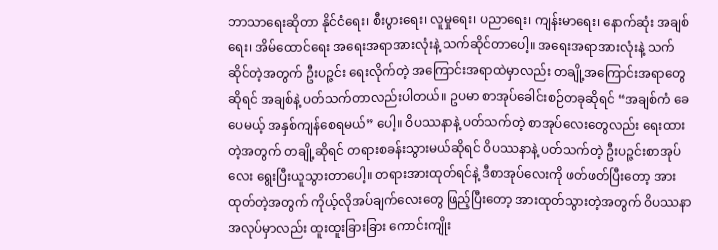ဘာသာရေးဆိုတာ နိုင်ငံရေး၊ စီးပွားရေး၊ လူမှုရေး၊ ပညာရေး၊ ကျန်းမာရေး၊ နောက်ဆုံး အချစ်ရေး၊ အိမ်ထောင်ရေး အရေးအရာအားလုံးနဲ့ သက်ဆိုင်တာပေါ့။ အရေးအရာအားလုံးနဲ့ သက်ဆိုင်တဲ့အတွက် ဦးပဉ္ဇင်း ရေးလိုက်တဲ့ အကြောင်းအရာထဲမှာလည်း တချို့အကြောင်းအရာတွေဆိုရင် အချစ်နဲ့ ပတ်သက်တာလည်းပါတယ်။ ဥပမာ စာအုပ်ခေါင်းစဉ်တခုဆိုရင် “အချစ်ကံ ခေပေမယ့် အနှစ်ကျန်စေရမယ်” ပေါ့။ ဝိပဿနာနဲ့ ပတ်သက်တဲ့ စာအုပ်လေးတွေလည်း ရေးထားတဲ့အတွက် တချို့ဆိုရင် တရားစခန်းသွားမယ်ဆိုရင် ဝိပဿနာနဲ့ ပတ်သက်တဲ့ ဦးပဉ္ဇင်းစာအုပ်လေး ရွေးပြီးယူသွားတာပေါ့။ တရားအားထုတ်ရင်နဲ့ ဒီစာအုပ်လေးကို ဖတ်ဖတ်ပြီးတော့ အားထုတ်တဲ့အတွက် ကိုယ့်လိုအပ်ချက်လေးတွေ ဖြည့်ပြီးတော့ အားထုတ်သွားတဲ့အတွက် ဝိပဿနာအလုပ်မှာလည်း ထူးထူးခြားခြား ကောင်းကျိုး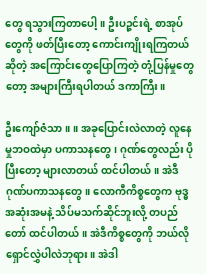တွေ ရသွားကြတာပေါ့။ ဦးပဉ္ဇင်းရဲ့ စာအုပ်တွေကို ဖတ်ပြီးတော့ ကောင်းကျိုးရကြတယ်ဆိုတဲ့ အကြောင်းတွေပြောကြတဲ့ တုံ့ပြန်မှုတွေတော့ အများကြီးရပါတယ် ဒကာကြီး။

ဦးကျော်ဇံသာ ။ ။ အခုပြောင်းလဲလာတဲ့ လူနေမှုဘဝထဲမှာ ပကာသနတွေ၊ ဂုဏ်တွေလည်း ပိုပြီးတော့ များလာတယ် ထင်ပါတယ်။ အဲဒီ ဂုဏ်ပကာသနတွေ။ လောကီကိစ္စတွေက ဗုဒ္ဓအဆုံးအမနဲ့ သိပ်မသက်ဆိုင်ဘူးလို့ တပည်တော် ထင်ပါတယ်။ အဲဒီကိစ္စတွေကို ဘယ်လို ရှောင်လွှဲပါလဲဘုရား။ အဲဒါ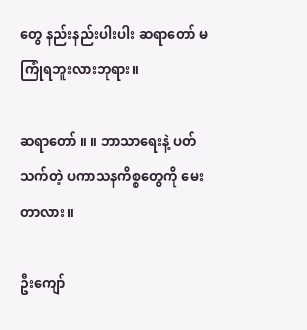တွေ နည်းနည်းပါးပါး ဆရာတော် မကြုံရဘူးလားဘုရား။

ဆရာတော် ။ ။ ဘာသာရေးနဲ့ ပတ်သက်တဲ့ ပကာသနကိစ္စတွေကို မေးတာလား။

ဦးကျော်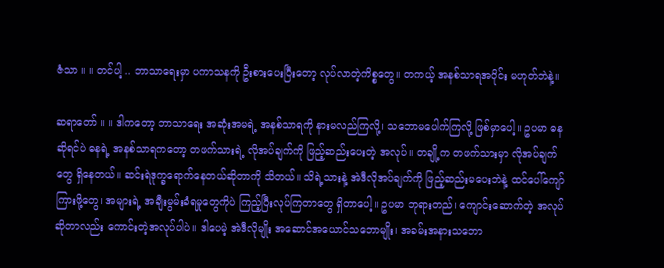ဇံသာ ။ ။ တင်ပါ့ .. ဘာသာရေးမှာ ပကာသနကို ဦးစားပေးပြီးတော့ လုပ်လာတဲ့ကိစ္စတွေ။ တကယ့် အနစ်သာရအပိုင်း မဟုတ်ဘဲနဲ့။

ဆရာတော် ။ ။ ဒါကတော့ ဘာသာရေး အဆုံးအမရဲ့ အနစ်သာရကို နားမလည်ကြလို့၊ သဘောမပေါက်ကြလို့ ဖြစ်မှာပေါ့။ ဥပမာ ဓနဆိုရင်ပဲ ဓနရဲ့ အနစ်သာရကတော့ တဖက်သားရဲ့ လိုအပ်ချက်ကို ဖြည့်ဆည်းပေးတဲ့ အလုပ်။ တချို့က တဖက်သားမှာ လိုအပ်ချက်တွေ ရှိနေတယ်။ ဆင်းရဲဒုက္ခရောက်နေတယ်ဆိုတာကို သိတယ်။ သိရဲ့သားနဲ့ အဲဒီလိုအပ်ချက်ကို ဖြည့်ဆည်းမပေးဘဲနဲ့ ထင်ပေါ်ကျော်ကြားဖို့တွေ၊ အများရဲ့ အချီးမွမ်းခံရမှုတွေကိုပဲ ကြည့်ပြီးလုပ်ကြတာတွေ ရှိတာပေါ့။ ဥပမာ ဘုရားတည်၊ ကျောင်းဆောက်တဲ့ အလုပ်ဆိုတာလည်း ကောင်းတဲ့အလုပ်ပါပဲ။ ဒါပေမဲ့ အဲဒီလိုမျိုး အဆောင်အယောင်သဘောမျိုး၊ အခမ်းအနားသဘော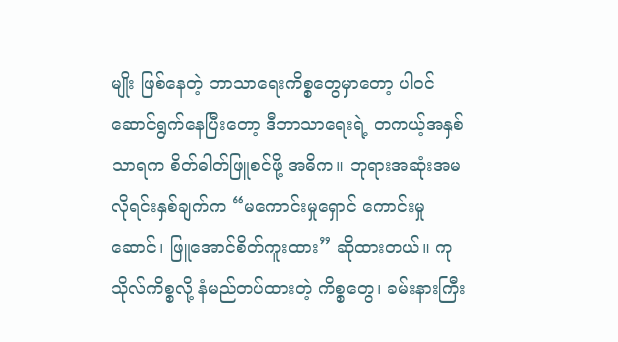မျိုး ဖြစ်နေတဲ့ ဘာသာရေးကိစ္စတွေမှာတော့ ပါဝင်ဆောင်ရွက်နေပြီးတော့ ဒီဘာသာရေးရဲ့ တကယ့်အနှစ်သာရက စိတ်ဓါတ်ဖြူစင်ဖို့ အဓိက။ ဘုရားအဆုံးအမ လိုရင်းနှစ်ချက်က “မကောင်းမှုရှောင် ကောင်းမှုဆောင်၊ ဖြူအောင်စိတ်ကူးထား” ဆိုထားတယ်။ ကုသိုလ်ကိစ္စလို့ နံမည်တပ်ထားတဲ့ ကိစ္စတွေ၊ ခမ်းနားကြီး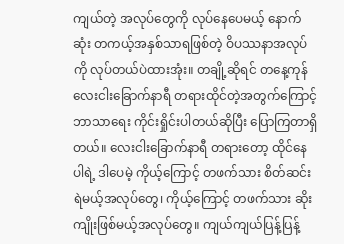ကျယ်တဲ့ အလုပ်တွေကို လုပ်နေပေမယ့် နောက်ဆုံး တကယ့်အနှစ်သာရဖြစ်တဲ့ ဝိပဿနာအလုပ်ကို လုပ်တယ်ပဲထားအုံး။ တချို့ဆိုရင် တနေ့ကုန် လေးငါးခြောက်နာရီ တရားထိုင်တဲ့အတွက်ကြောင့် ဘာသာရေး ကိုင်းရှိုင်းပါတယ်ဆိုပြီး ပြောကြတာရှိတယ်။ လေးငါးခြောက်နာရီ တရားတော့ ထိုင်နေပါရဲ့ ဒါပေမဲ့ ကိုယ့်ကြောင့် တဖက်သား စိတ်ဆင်းရဲမယ့်အလုပ်တွေ၊ ကိုယ့်ကြောင့် တဖက်သား ဆိုးကျိုးဖြစ်မယ့်အလုပ်တွေ။ ကျယ်ကျယ်ပြန့်ပြန့်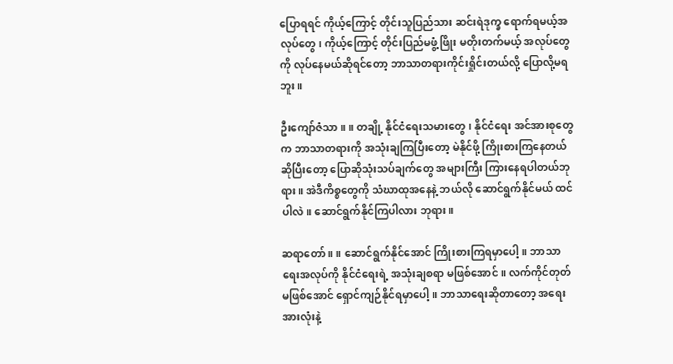ပြောရရင် ကိုယ့်ကြောင့် တိုင်းသူပြည်သား ဆင်းရဲဒုက္ခ ရောက်ရမယ့်အလုပ်တွေ၊ ကိုယ့်ကြောင့် တိုင်းပြည်မဖွံ့ဖြိုး မတိုးတက်မယ့် အလုပ်တွေကို လုပ်နေမယ်ဆိုရင်တော့ ဘာသာတရားကိုင်းရှိုင်းတယ်လို့ ပြောလို့မရဘူး။

ဦးကျော်ဇံသာ ။ ။ တချို့ နိုင်ငံရေးသမားတွေ၊ နိုင်ငံရေး အင်အားစုတွေက ဘာသာတရားကို အသုံးချကြပြီးတော့ မဲနိုင်ဖို့ ကြိုးစားကြနေတယ်ဆိုပြီးတော့ ပြောဆိုသုံးသပ်ချက်တွေ အများကြီး ကြားနေရပါတယ်ဘုရား။ အဲဒီကိစ္စတွေကို သံဃာထုအနေနဲ့ ဘယ်လို ဆောင်ရွက်နိုင်မယ် ထင်ပါလဲ။ ဆောင်ရွက်နိုင်ကြပါလား ဘုရား။

ဆရာတော် ။ ။ ဆောင်ရွက်နိုင်အောင် ကြိုးစားကြရမှာပေါ့။ ဘာသာရေးအလုပ်ကို နိုင်ငံရေးရဲ့ အသုံးချစရာ မဖြစ်အောင်။ လက်ကိုင်တုတ် မဖြစ်အောင် ရှောင်ကျဉ်နိုင်ရမှာပေါ့။ ဘာသာရေးဆိုတာတော့ အရေးအားလုံးနဲ့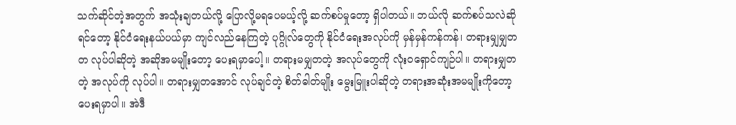သက်ဆိုင်တဲ့အတွက် အသုံးချတယ်လို့ ပြောလို့မရပေမယ့်လို့ ဆက်စပ်မှုတော့ ရှိပါတယ်။ ဘယ်လို ဆက်စပ်သလဲဆိုရင်တော့ နိုင်ငံရေးနယ်ပယ်မှာ ကျင်လည်နေကြတဲ့ ပုဂ္ဂိုလ်တွေကို နိုင်ငံရေးအလုပ်ကို မှန်မှန်ကန်ကန်၊ တရားမျှမျှတတ လုပ်ပါဆိုတဲ့ အဆိုအမမျိုးတော့ ပေးရမှာပေါ့။ တရားမမျှတတဲ့ အလုပ်တွေကို လုံးဝရှောင်ကျဉ်ပါ။ တရားမျှတတဲ့ အလုပ်ကို လုပ်ပါ။ တရားမျှတအောင် လုပ်ချင်တဲ့ စိတ်ဓါတ်မျိုး မွေးမြူးပါဆိုတဲ့ တရားအဆုံးအမမျိုးကိုတော့ ပေးရမှာပါ။ အဲဒီ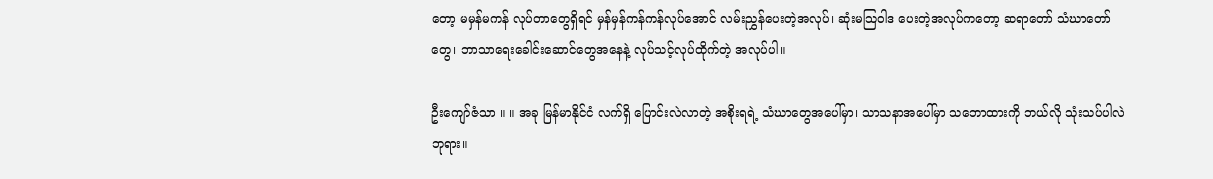တော့ မမှန်မကန် လုပ်တာတွေရှိရင် မှန်မှန်ကန်ကန်လုပ်အောင် လမ်းညွှန်ပေးတဲ့အလုပ်၊ ဆုံးမသြဝါဒ ပေးတဲ့အလုပ်ကတော့ ဆရာတော် သံဃာတော်တွေ၊ ဘာသာရေးခေါင်းဆောင်တွေအနေနဲ့ လုပ်သင့်လုပ်ထိုက်တဲ့ အလုပ်ပါ။

ဦးကျော်ဇံသာ ။ ။ အခု မြန်မာနိုင်ငံ လက်ရှိ ပြောင်းလဲလာတဲ့ အစိုးရရဲ့ သံဃာတွေအပေါ်မှာ၊ သာသနာအပေါ်မှာ သဘောထားကို ဘယ်လို သုံးသပ်ပါလဲဘုရား။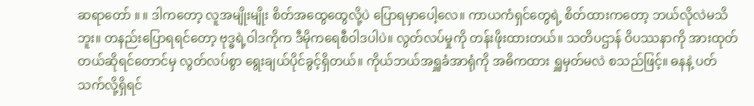ဆရာတော် ။ ။ ဒါကတော့ လူအမျိုးမျိုး စိတ်အထွေထွေလို့ပဲ ပြောရမှာပေါ့လေ။ ကာယကံရှင်တွေရဲ့ စိတ်ထားကတော့ ဘယ်လိုလဲမသိဘူး။ တနည်းပြောရရင်တော့ ဗုဒ္ဓရဲ့ဝါဒကိုက ဒီမိုကရေစီဝါဒပါပဲ။ လွတ်လပ်မှုကို တန်းဖိုးထားတယ်။ သတိပဌာန် ဝိပဿနာကို အားထုတ်တယ်ဆိုရင်တောင်မှ လွတ်လပ်စွာ ရွေးချယ်ပိုင်ခွင့်ရှိတယ်။ ကိုယ်ဘယ်အရှူခံအာရုံကို အဓိကထား ရှူမှတ်မလဲ စသည်ဖြင့်။ ဓနနဲ့ ပတ်သက်လို့ရှိရင်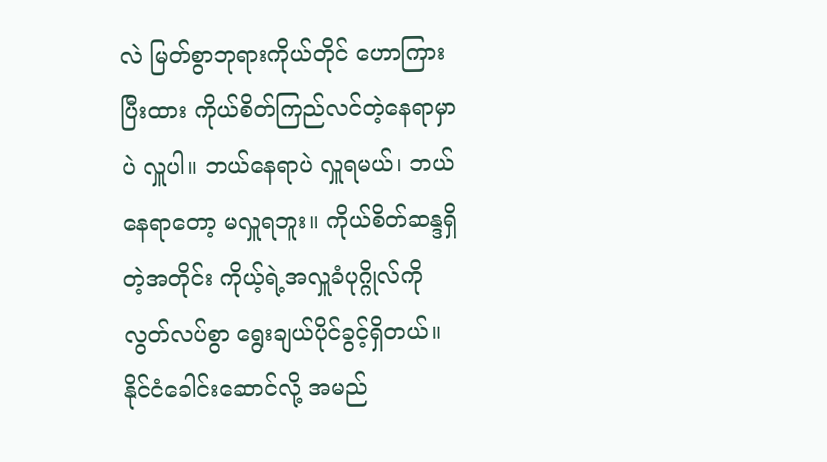လဲ မြတ်စွာဘုရားကိုယ်တိုင် ဟောကြားပြီးထား ကိုယ်စိတ်ကြည်လင်တဲ့နေရာမှာပဲ လှူပါ။ ဘယ်နေရာပဲ လှူရမယ်၊ ဘယ်နေရာတော့ မလှူရဘူး။ ကိုယ်စိတ်ဆန္ဒရှိတဲ့အတိုင်း ကိုယ့်ရဲ့အလှူခံပုဂ္ဂိုလ်ကို လွတ်လပ်စွာ ရွေးချယ်ပိုင်ခွင့်ရှိတယ်။ နိုင်ငံခေါင်းဆောင်လို့ အမည်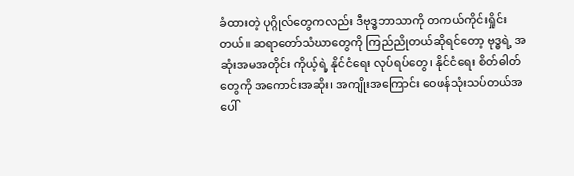ခံထားတဲ့ ပုဂ္ဂိုလ်တွေကလည်း ဒီဗုဒ္ဓဘာသာကို တကယ်ကိုင်းရှိုင်းတယ်။ ဆရာတော်သံဃာတွေကို ကြည်ညိုတယ်ဆိုရင်တော့ ဗုဒ္ဓရဲ့ အဆုံးအမအတိုင်း ကိုယ့်ရဲ့ နိုင်ငံရေး လုပ်ရပ်တွေ၊ နိုင်ငံရေး စိတ်ဓါတ်တွေကို အကောင်းအဆိုး၊ အကျိုးအကြောင်း ဝေဖန်သုံးသပ်တယ်အပေါ်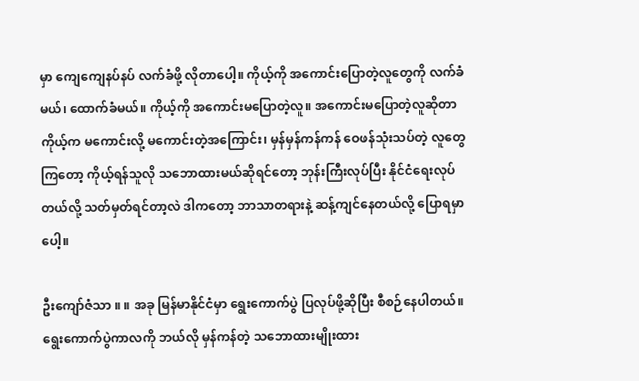မှာ ကျေကျေနပ်နပ် လက်ခံဖို့ လိုတာပေါ့။ ကိုယ့်ကို အကောင်းပြောတဲ့လူတွေကို လက်ခံမယ်၊ ထောက်ခံမယ်။ ကိုယ့်ကို အကောင်းမပြောတဲ့လူ။ အကောင်းမပြောတဲ့လူဆိုတာ ကိုယ့်က မကောင်းလို့ မကောင်းတဲ့အကြောင်း၊ မှန်မှန်ကန်ကန် ဝေဖန်သုံးသပ်တဲ့ လူတွေကြတော့ ကိုယ့်ရန်သူလို သဘောထားမယ်ဆိုရင်တော့ ဘုန်းကြီးလုပ်ပြီး နိုင်ငံရေးလုပ်တယ်လို့ သတ်မှတ်ရင်တာ့လဲ ဒါကတော့ ဘာသာတရားနဲ့ ဆန့်ကျင်နေတယ်လို့ ပြောရမှာပေါ့။

ဦးကျော်ဇံသာ ။ ။ အခု မြန်မာနိုင်ငံမှာ ရွေးကောက်ပွဲ ပြလုပ်ဖို့ဆိုပြီး စီစဉ်နေပါတယ်။ ရွေးကောက်ပွဲကာလကို ဘယ်လို မှန်ကန်တဲ့ သဘောထားမျိုးထား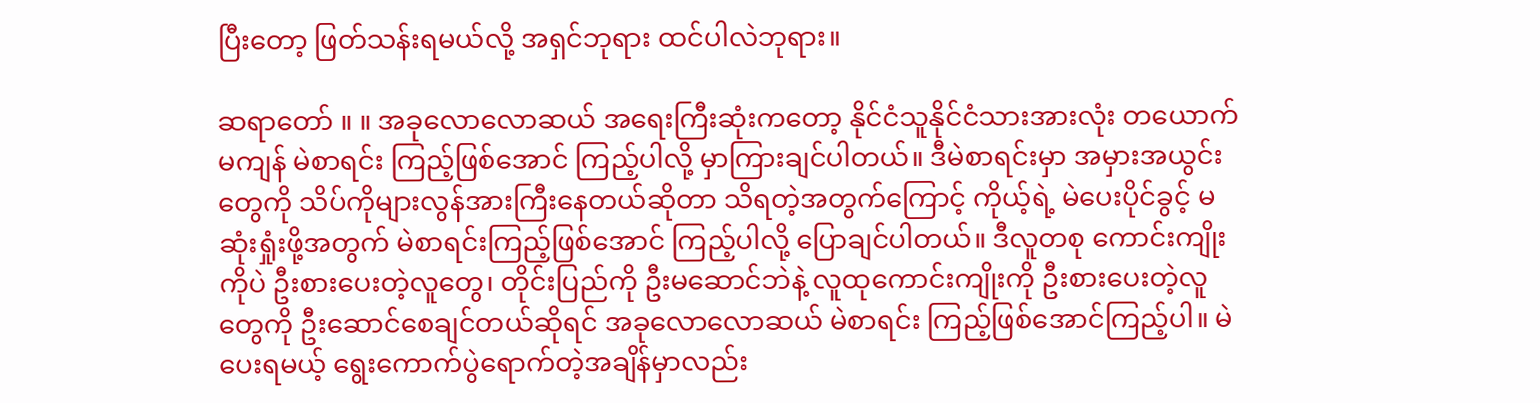ပြီးတော့ ဖြတ်သန်းရမယ်လို့ အရှင်ဘုရား ထင်ပါလဲဘုရား။

ဆရာတော် ။ ။ အခုလောလောဆယ် အရေးကြီးဆုံးကတော့ နိုင်ငံသူနိုင်ငံသားအားလုံး တယောက်မကျန် မဲစာရင်း ကြည့်ဖြစ်အောင် ကြည့်ပါလို့ မှာကြားချင်ပါတယ်။ ဒီမဲစာရင်းမှာ အမှားအယွင်းတွေကို သိပ်ကိုများလွန်အားကြီးနေတယ်ဆိုတာ သိရတဲ့အတွက်ကြောင့် ကိုယ့်ရဲ့ မဲပေးပိုင်ခွင့် မဆုံးရှုံးဖို့အတွက် မဲစာရင်းကြည့်ဖြစ်အောင် ကြည့်ပါလို့ ပြောချင်ပါတယ်။ ဒီလူတစု ကောင်းကျိုးကိုပဲ ဦးစားပေးတဲ့လူတွေ၊ တိုင်းပြည်ကို ဦးမဆောင်ဘဲနဲ့ လူထုကောင်းကျိုးကို ဦးစားပေးတဲ့လူတွေကို ဦးဆောင်စေချင်တယ်ဆိုရင် အခုလောလောဆယ် မဲစာရင်း ကြည့်ဖြစ်အောင်ကြည့်ပါ။ မဲပေးရမယ့် ရွေးကောက်ပွဲရောက်တဲ့အချိန်မှာလည်း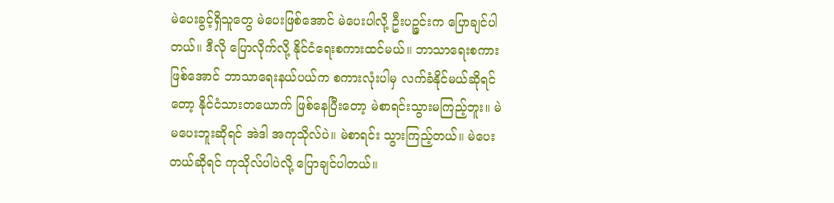မဲပေးခွင့်ရှိသူတွေ မဲပေးဖြစ်အောင် မဲပေးပါလို့ ဦးပဉ္ဇင်းက ပြောချင်ပါတယ်။ ဒီလို ပြောလိုက်လို့ နိုင်ငံရေးစကားထင်မယ်။ ဘာသာရေးစကားဖြစ်အောင် ဘာသာရေးနယ်ပယ်က စကားလုံးပါမှ လက်ခံနိုင်မယ်ဆိုရင်တော့ နိုင်ငံသားတယောက် ဖြစ်နေပြီးတော့ မဲစာရင်းသွားမကြည့်ဘူး။ မဲမပေးဘူးဆိုရင် အဲဒါ အကုသိုလ်ပဲ။ မဲစာရင်း သွားကြည့်တယ်။ မဲပေးတယ်ဆိုရင် ကုသိုလ်ပါပဲလို့ ပြောချင်ပါတယ်။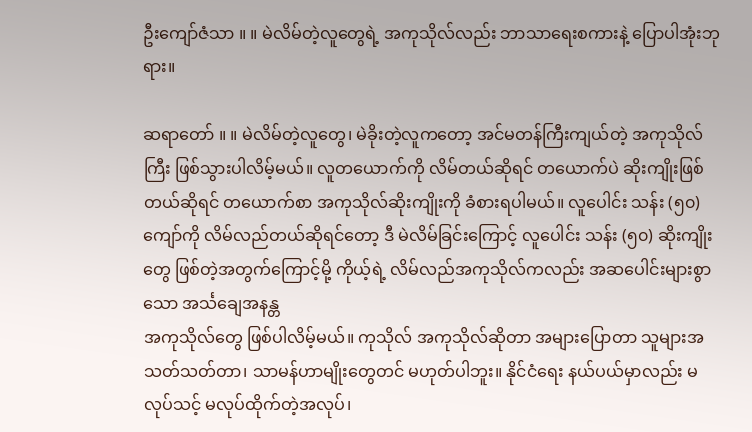ဦးကျော်ဇံသာ ။ ။ မဲလိမ်တဲ့လူတွေရဲ့ အကုသိုလ်လည်း ဘာသာရေးစကားနဲ့ ပြောပါအုံးဘုရား။

ဆရာတော် ။ ။ မဲလိမ်တဲ့လူတွေ၊ မဲခိုးတဲ့လူကတော့ အင်မတန်ကြီးကျယ်တဲ့ အကုသိုလ်ကြီး ဖြစ်သွားပါလိမ့်မယ်။ လူတယောက်ကို လိမ်တယ်ဆိုရင် တယောက်ပဲ ဆိုးကျိုးဖြစ်တယ်ဆိုရင် တယောက်စာ အကုသိုလ်ဆိုးကျိုးကို ခံစားရပါမယ်။ လူပေါင်း သန်း (၅၀) ကျော်ကို လိမ်လည်တယ်ဆိုရင်တော့ ဒီ မဲလိမ်ခြင်းကြောင့် လူပေါင်း သန်း (၅၀) ဆိုးကျိုးတွေ ဖြစ်တဲ့အတွက်ကြောင့်မို့ ကိုယ့်ရဲ့ လိမ်လည်အကုသိုလ်ကလည်း အဆပေါင်းများစွာသော အင်္သချေအနန္တ
အကုသိုလ်တွေ ဖြစ်ပါလိမ့်မယ်။ ကုသိုလ် အကုသိုလ်ဆိုတာ အများပြောတာ သူများအသတ်သတ်တာ၊ သာမန်ဟာမျိုးတွေတင် မဟုတ်ပါဘူး။ နိုင်ငံရေး နယ်ပယ်မှာလည်း မလုပ်သင့် မလုပ်ထိုက်တဲ့အလုပ်၊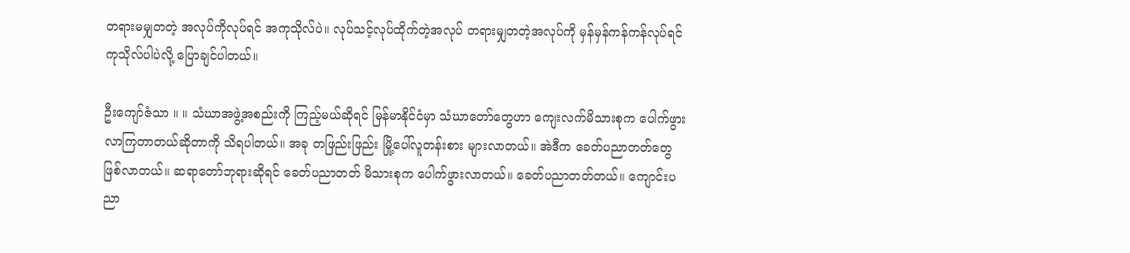တရားမမျှတတဲ့ အလုပ်ကိုလုပ်ရင် အကုသိုလ်ပဲ။ လုပ်သင့်လုပ်ထိုက်တဲ့အလုပ် တရားမျှတတဲ့အလုပ်ကို မှန်မှန်ကန်ကန်လုပ်ရင် ကုသိုလ်ပါပဲလို့ ပြောချင်ပါတယ်။

ဦးကျော်ဇံသာ ။ ။ သံဃာအဖွဲ့အစည်းကို ကြည့်မယ်ဆိုရင် မြန်မာနိုင်ငံမှာ သံဃာတော်တွေဟာ ကျေးလက်မိသားစုက ပေါက်ဖွားလာကြတာတယ်ဆိုတာကို သိရပါတယ်။ အခု တဖြည်းဖြည်း မြို့ပေါ်လူတန်းစား များလာတယ်။ အဲဒီက ခေတ်ပညာတတ်တွေ ဖြစ်လာတယ်။ ဆရာတော်ဘုရားဆိုရင် ခေတ်ပညာတတ် မိသားစုက ပေါက်ဖွားလာတယ်။ ခေတ်ပညာတတ်တယ်။ ကျောင်းပညာ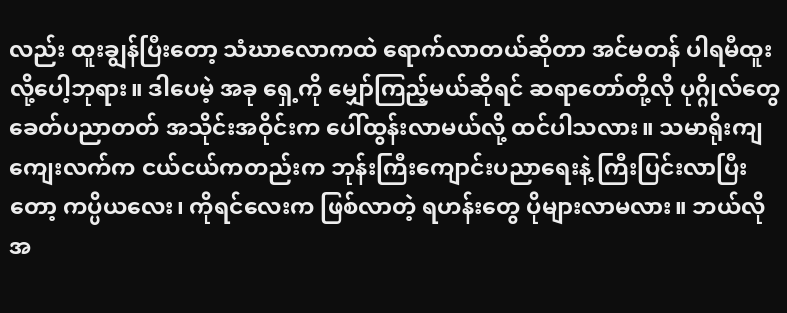လည်း ထူးချွန်ပြီးတော့ သံဃာလောကထဲ ရောက်လာတယ်ဆိုတာ အင်မတန် ပါရမီထူးလို့ပေါ့ဘုရား။ ဒါပေမဲ့ အခု ရှေ့ကို မျှော်ကြည့်မယ်ဆိုရင် ဆရာတော်တို့လို ပုဂ္ဂိုလ်တွေ ခေတ်ပညာတတ် အသိုင်းအဝိုင်းက ပေါ်ထွန်းလာမယ်လို့ ထင်ပါသလား။ သမာရိုးကျ ကျေးလက်က ငယ်ငယ်ကတည်းက ဘုန်းကြီးကျောင်းပညာရေးနဲ့ ကြီးပြင်းလာပြီးတော့ ကပ္ပိယလေး၊ ကိုရင်လေးက ဖြစ်လာတဲ့ ရဟန်းတွေ ပိုများလာမလား။ ဘယ်လို အ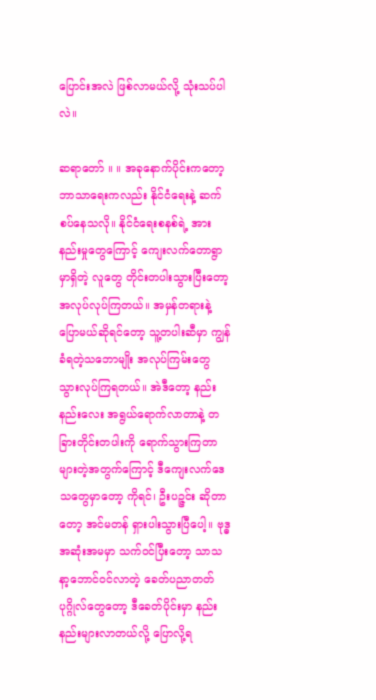ပြောင်းအလဲ ဖြစ်လာမယ်လို့ သုံးသပ်ပါလဲ။

ဆရာတော် ။ ။ အခုနောက်ပိုင်းကတော့ ဘာသာရေးကလည်း နိုင်ငံရေးနဲ့ ဆက်စပ်နေသလို။ နိုင်ငံရေးစနစ်ရဲ့ အားနည်းမှုတွေကြောင့် ကျေးလက်တောရွာမှာရှိတဲ့ လူတွေ တိုင်းတပါးသွားပြီးတော့ အလုပ်လုပ်ကြတယ်။ အမှန်တရားနဲ့ ပြောမယ်ဆိုရင်တော့ သူ့တပါးဆီမှာ ကျွန်ခံရတဲ့သဘောမျိုး အလုပ်ကြမ်းတွေ သွားလုပ်ကြရတယ်။ အဲဒီတော့ နည်းနည်းလေး အရွယ်ရောက်လာတာနဲ့ တခြားတိုင်းတပါးကို ရောက်သွားကြတာ များတဲ့အတွက်ကြောင့် ဒီကျေးလက်ဒေသတွေမှာတော့ ကိုရင်၊ ဦးပဉ္ဇင်း ဆိုတာတော့ အင်မတန် ရှားပါးသွားပြီပေါ့။ ဗုဒ္ဓအဆုံးအမမှာ သက်ဝင်ပြီးတော့ သာသနာ့ဘောင်ဝင်လာတဲ့ ခေတ်ပညာတတ် ပုဂ္ဂိုလ်တွေတော့ ဒီခေတ်ပိုင်းမှာ နည်းနည်းများလာတယ်လို့ ပြောလို့ရ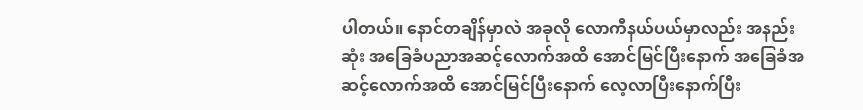ပါတယ်။ နောင်တချိန်မှာလဲ အခုလို လောကီနယ်ပယ်မှာလည်း အနည်းဆုံး အခြေခံပညာအဆင့်လောက်အထိ အောင်မြင်ပြီးနောက် အခြေခံအဆင့်လောက်အထိ အောင်မြင်ပြီးနောက် လေ့လာပြီးနောက်ပြီး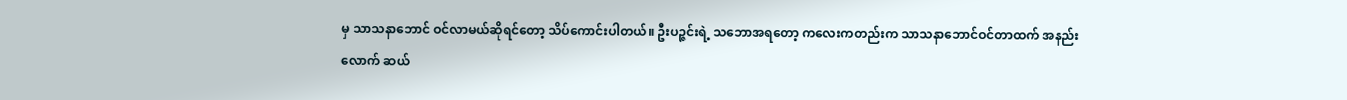မှ သာသနာဘောင် ဝင်လာမယ်ဆိုရင်တော့ သိပ်ကောင်းပါတယ်။ ဦးပဉ္ဇင်းရဲ့ သဘောအရတော့ ကလေးကတည်းက သာသနာဘောင်ဝင်တာထက် အနည်းလောက် ဆယ်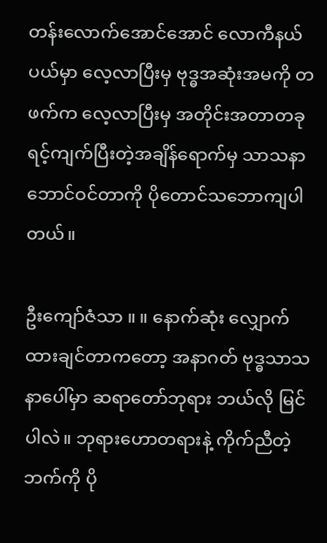တန်းလောက်အောင်အောင် လောကီနယ်ပယ်မှာ လေ့လာပြီးမှ ဗုဒ္ဓအဆုံးအမကို တဖက်က လေ့လာပြီးမှ အတိုင်းအတာတခု ရင့်ကျက်ပြီးတဲ့အချိန်ရောက်မှ သာသနာဘောင်ဝင်တာကို ပိုတောင်သဘောကျပါတယ်။

ဦးကျော်ဇံသာ ။ ။ နောက်ဆုံး လျှောက်ထားချင်တာကတော့ အနာဂတ် ဗုဒ္ဓသာသနာပေါ်မှာ ဆရာတော်ဘုရား ဘယ်လို မြင်ပါလဲ။ ဘုရားဟောတရားနဲ့ ကိုက်ညီတဲ့ဘက်ကို ပို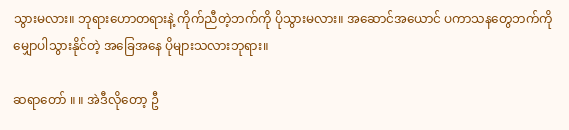သွားမလား။ ဘုရားဟောတရားနဲ့ ကိုက်ညီတဲ့ဘက်ကို ပိုသွားမလား။ အဆောင်အယောင် ပကာသနတွေဘက်ကို မျှောပါသွားနိုင်တဲ့ အခြေအနေ ပိုများသလားဘုရား။

ဆရာတော် ။ ။ အဲဒီလိုတော့ ဦ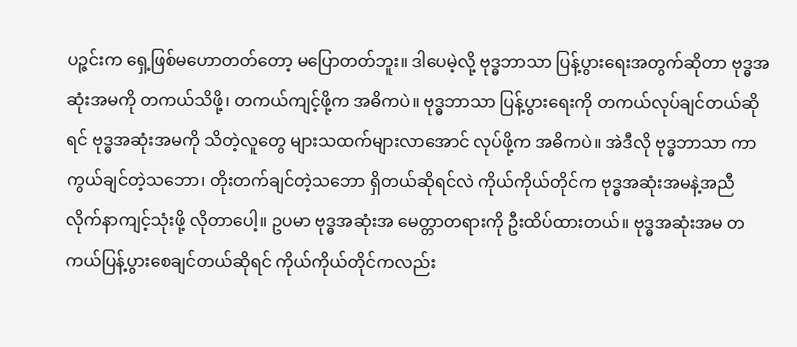ပဉ္ဇင်းက ရှေ့ဖြစ်မဟောတတ်တော့ မပြောတတ်ဘူး။ ဒါပေမဲ့လို့ ဗုဒ္ဓဘာသာ ပြန့်ပွားရေးအတွက်ဆိုတာ ဗုဒ္ဓအဆုံးအမကို တကယ်သိဖို့၊ တကယ်ကျင့်ဖို့က အဓိကပဲ။ ဗုဒ္ဓဘာသာ ပြန့်ပွားရေးကို တကယ်လုပ်ချင်တယ်ဆိုရင် ဗုဒ္ဓအဆုံးအမကို သိတဲ့လူတွေ များသထက်များလာအောင် လုပ်ဖို့က အဓိကပဲ။ အဲဒီလို ဗုဒ္ဓဘာသာ ကာကွယ်ချင်တဲ့သဘော၊ တိုးတက်ချင်တဲ့သဘော ရှိတယ်ဆိုရင်လဲ ကိုယ်ကိုယ်တိုင်က ဗုဒ္ဓအဆုံးအမနဲ့အညီ လိုက်နာကျင့်သုံးဖို့ လိုတာပေါ့။ ဥပမာ ဗုဒ္ဓအဆုံးအ မေတ္တာတရားကို ဦးထိပ်ထားတယ်။ ဗုဒ္ဓအဆုံးအမ တကယ်ပြန့်ပွားစေချင်တယ်ဆိုရင် ကိုယ်ကိုယ်တိုင်ကလည်း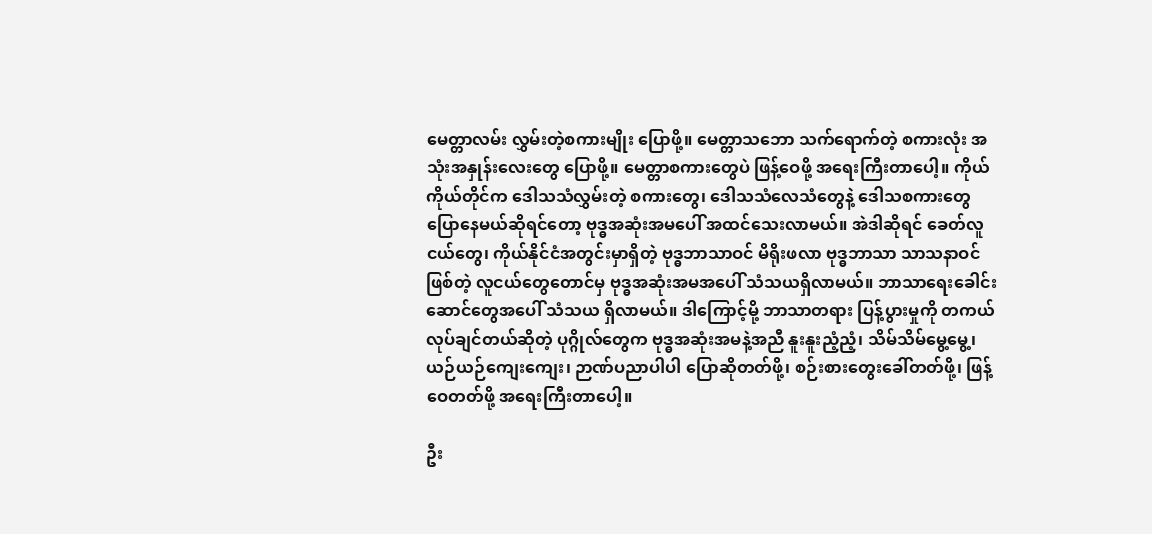မေတ္တာလမ်း လွှမ်းတဲ့စကားမျိုး ပြောဖို့။ မေတ္တာသဘော သက်ရောက်တဲ့ စကားလုံး အသုံးအနှုန်းလေးတွေ ပြောဖို့။ မေတ္တာစကားတွေပဲ ဖြန့်ဝေဖို့ အရေးကြီးတာပေါ့။ ကိုယ်ကိုယ်တိုင်က ဒေါသသံလွှမ်းတဲ့ စကားတွေ၊ ဒေါသသံလေသံတွေနဲ့ ဒေါသစကားတွေ ပြောနေမယ်ဆိုရင်တော့ ဗုဒ္ဓအဆုံးအမပေါ် အထင်သေးလာမယ်။ အဲဒါဆိုရင် ခေတ်လူငယ်တွေ၊ ကိုယ်နိုင်ငံအတွင်းမှာရှိတဲ့ ဗုဒ္ဓဘာသာဝင် မိရိုးဖလာ ဗုဒ္ဓဘာသာ သာသနာဝင်ဖြစ်တဲ့ လူငယ်တွေတောင်မှ ဗုဒ္ဓအဆုံးအမအပေါ် သံသယရှိလာမယ်။ ဘာသာရေးခေါင်းဆောင်တွေအပေါ် သံသယ ရှိလာမယ်။ ဒါကြောင့်မို့ ဘာသာတရား ပြန့်ပွားမှုကို တကယ်လုပ်ချင်တယ်ဆိုတဲ့ ပုဂ္ဂိုလ်တွေက ဗုဒ္ဓအဆုံးအမနဲ့အညီ နူးနူးညံ့ညံ့၊ သိမ်သိမ်မွေ့မွေ့၊ ယဉ်ယဉ်ကျေးကျေး၊ ဉာဏ်ပညာပါပါ ပြောဆိုတတ်ဖို့၊ စဉ်းစားတွေးခေါ်တတ်ဖို့၊ ဖြန့်ဝေတတ်ဖို့ အရေးကြီးတာပေါ့။

ဦး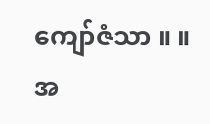ကျော်ဇံသာ ။ ။ အ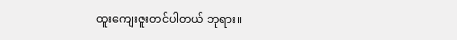ထူးကျေးဇူးတင်ပါတယ် ဘုရား။